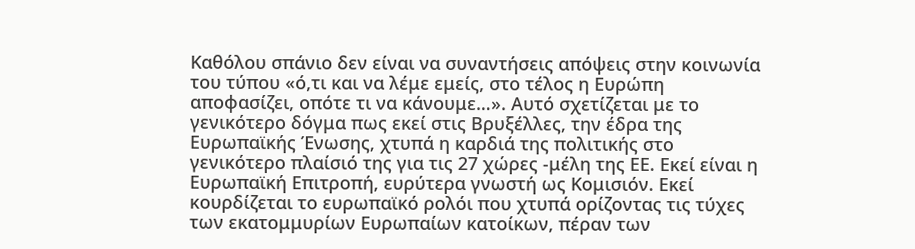Καθόλου σπάνιο δεν είναι να συναντήσεις απόψεις στην κοινωνία του τύπου «ό,τι και να λέμε εμείς, στο τέλος η Ευρώπη αποφασίζει, οπότε τι να κάνουμε…». Αυτό σχετίζεται με το γενικότερο δόγμα πως εκεί στις Βρυξέλλες, την έδρα της Ευρωπαϊκής Ένωσης, χτυπά η καρδιά της πολιτικής στο γενικότερο πλαίσιό της για τις 27 χώρες -μέλη της ΕΕ. Εκεί είναι η Ευρωπαϊκή Επιτροπή, ευρύτερα γνωστή ως Κομισιόν. Εκεί κουρδίζεται το ευρωπαϊκό ρολόι που χτυπά ορίζοντας τις τύχες των εκατομμυρίων Ευρωπαίων κατοίκων, πέραν των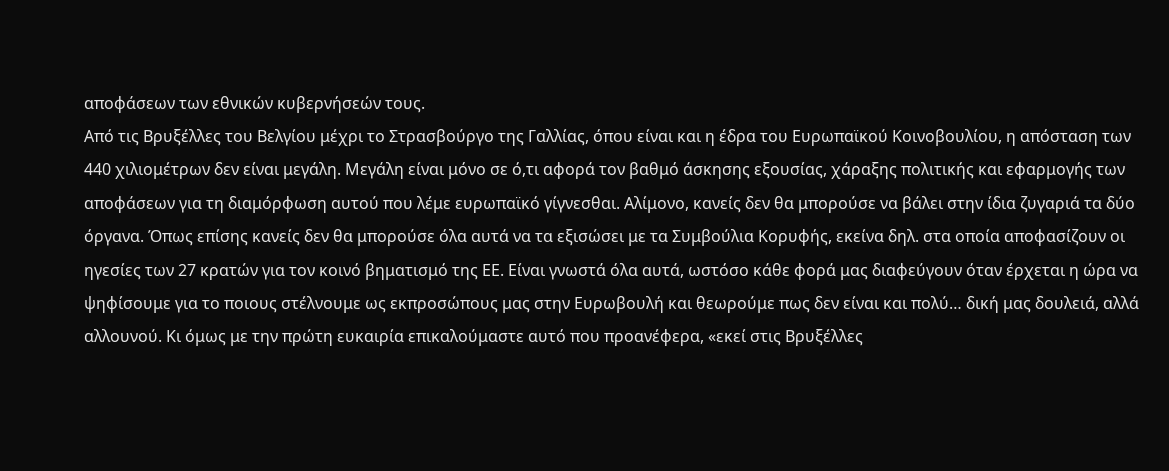αποφάσεων των εθνικών κυβερνήσεών τους.
Από τις Βρυξέλλες του Βελγίου μέχρι το Στρασβούργο της Γαλλίας, όπου είναι και η έδρα του Ευρωπαϊκού Κοινοβουλίου, η απόσταση των 440 χιλιομέτρων δεν είναι μεγάλη. Μεγάλη είναι μόνο σε ό,τι αφορά τον βαθμό άσκησης εξουσίας, χάραξης πολιτικής και εφαρμογής των αποφάσεων για τη διαμόρφωση αυτού που λέμε ευρωπαϊκό γίγνεσθαι. Αλίμονο, κανείς δεν θα μπορούσε να βάλει στην ίδια ζυγαριά τα δύο όργανα. Όπως επίσης κανείς δεν θα μπορούσε όλα αυτά να τα εξισώσει με τα Συμβούλια Κορυφής, εκείνα δηλ. στα οποία αποφασίζουν οι ηγεσίες των 27 κρατών για τον κοινό βηματισμό της ΕΕ. Είναι γνωστά όλα αυτά, ωστόσο κάθε φορά μας διαφεύγουν όταν έρχεται η ώρα να ψηφίσουμε για το ποιους στέλνουμε ως εκπροσώπους μας στην Ευρωβουλή και θεωρούμε πως δεν είναι και πολύ… δική μας δουλειά, αλλά αλλουνού. Κι όμως με την πρώτη ευκαιρία επικαλούμαστε αυτό που προανέφερα, «εκεί στις Βρυξέλλες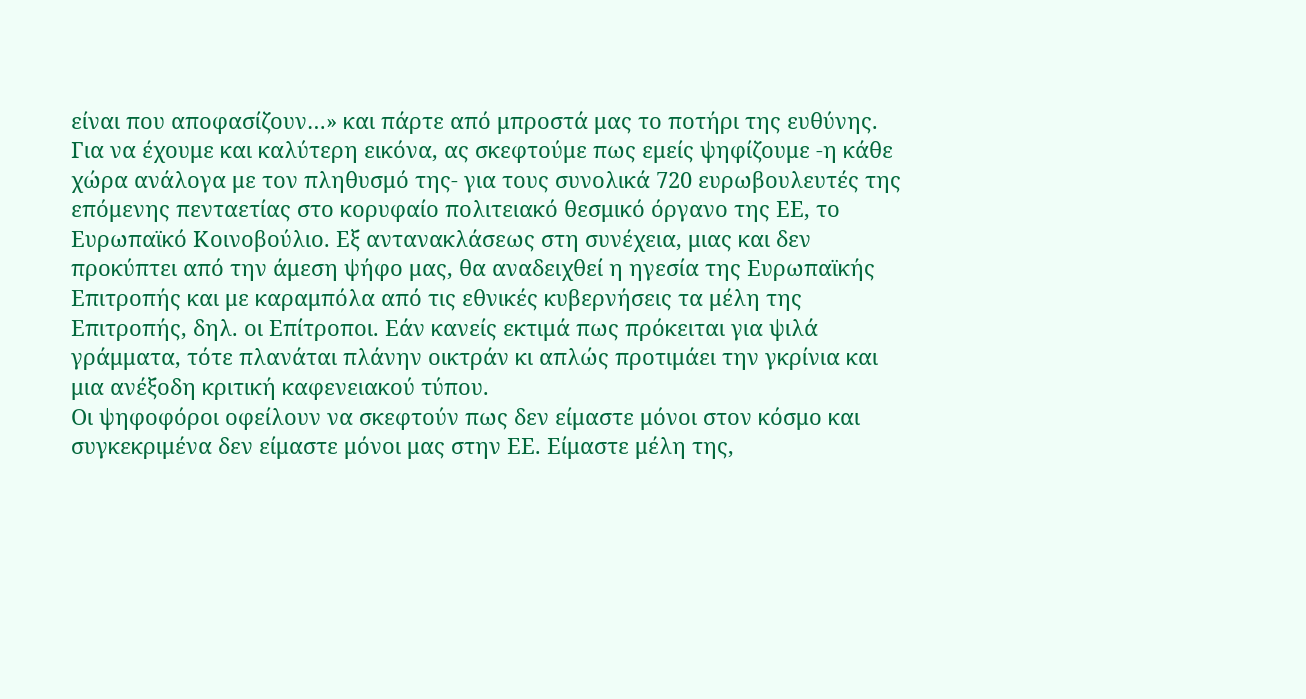είναι που αποφασίζουν…» και πάρτε από μπροστά μας το ποτήρι της ευθύνης.
Για να έχουμε και καλύτερη εικόνα, ας σκεφτούμε πως εμείς ψηφίζουμε -η κάθε χώρα ανάλογα με τον πληθυσμό της- για τους συνολικά 720 ευρωβουλευτές της επόμενης πενταετίας στο κορυφαίο πολιτειακό θεσμικό όργανο της ΕΕ, το Ευρωπαϊκό Κοινοβούλιο. Εξ αντανακλάσεως στη συνέχεια, μιας και δεν προκύπτει από την άμεση ψήφο μας, θα αναδειχθεί η ηγεσία της Ευρωπαϊκής Επιτροπής και με καραμπόλα από τις εθνικές κυβερνήσεις τα μέλη της Επιτροπής, δηλ. οι Επίτροποι. Εάν κανείς εκτιμά πως πρόκειται για ψιλά γράμματα, τότε πλανάται πλάνην οικτράν κι απλώς προτιμάει την γκρίνια και μια ανέξοδη κριτική καφενειακού τύπου.
Οι ψηφοφόροι οφείλουν να σκεφτούν πως δεν είμαστε μόνοι στον κόσμο και συγκεκριμένα δεν είμαστε μόνοι μας στην ΕΕ. Είμαστε μέλη της,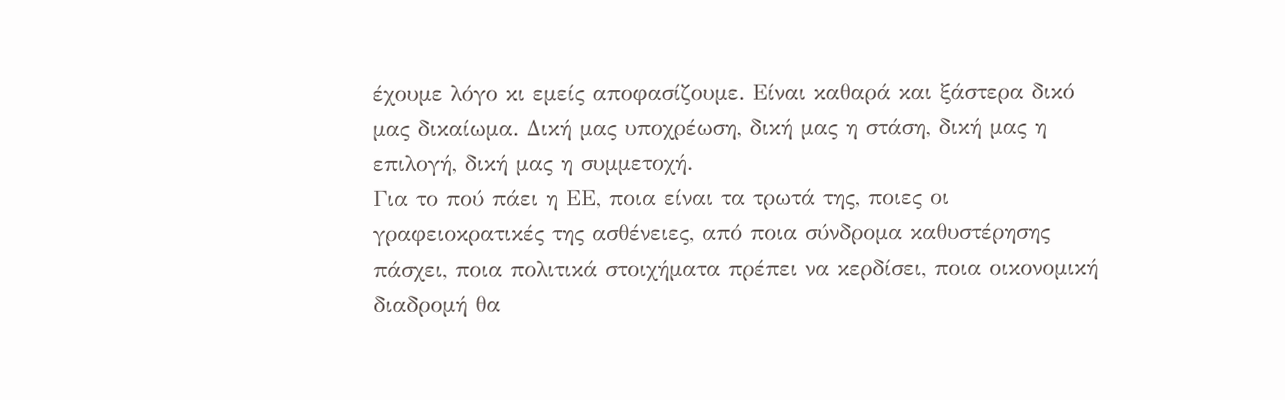έχουμε λόγο κι εμείς αποφασίζουμε. Είναι καθαρά και ξάστερα δικό μας δικαίωμα. Δική μας υποχρέωση, δική μας η στάση, δική μας η επιλογή, δική μας η συμμετοχή.
Για το πού πάει η ΕΕ, ποια είναι τα τρωτά της, ποιες οι γραφειοκρατικές της ασθένειες, από ποια σύνδρομα καθυστέρησης πάσχει, ποια πολιτικά στοιχήματα πρέπει να κερδίσει, ποια οικονομική διαδρομή θα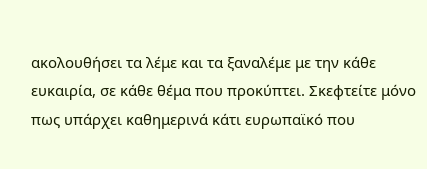ακολουθήσει τα λέμε και τα ξαναλέμε με την κάθε ευκαιρία, σε κάθε θέμα που προκύπτει. Σκεφτείτε μόνο πως υπάρχει καθημερινά κάτι ευρωπαϊκό που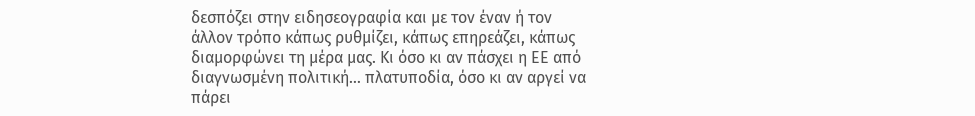δεσπόζει στην ειδησεογραφία και με τον έναν ή τον άλλον τρόπο κάπως ρυθμίζει, κάπως επηρεάζει, κάπως διαμορφώνει τη μέρα μας. Κι όσο κι αν πάσχει η ΕΕ από διαγνωσμένη πολιτική… πλατυποδία, όσο κι αν αργεί να πάρει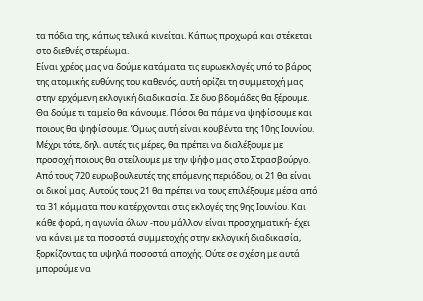τα πόδια της, κάπως τελικά κινείται. Κάπως προχωρά και στέκεται στο διεθνές στερέωμα.
Είναι χρέος μας να δούμε κατάματα τις ευρωεκλογές υπό το βάρος της ατομικής ευθύνης του καθενός, αυτή ορίζει τη συμμετοχή μας στην ερχόμενη εκλογική διαδικασία. Σε δυο βδομάδες θα ξέρουμε. Θα δούμε τι ταμείο θα κάνουμε. Πόσοι θα πάμε να ψηφίσουμε και ποιους θα ψηφίσουμε. Όμως αυτή είναι κουβέντα της 10ης Ιουνίου. Μέχρι τότε, δηλ. αυτές τις μέρες, θα πρέπει να διαλέξουμε με προσοχή ποιους θα στείλουμε με την ψήφο μας στο Στρασβούργο. Από τους 720 ευρωβουλευτές της επόμενης περιόδου, οι 21 θα είναι οι δικοί μας. Αυτούς τους 21 θα πρέπει να τους επιλέξουμε μέσα από τα 31 κόμματα που κατέρχονται στις εκλογές της 9ης Ιουνίου. Και κάθε φορά, η αγωνία όλων -που μάλλον είναι προσχηματική- έχει να κάνει με τα ποσοστά συμμετοχής στην εκλογική διαδικασία, ξορκίζοντας τα υψηλά ποσοστά αποχής. Ούτε σε σχέση με αυτά μπορούμε να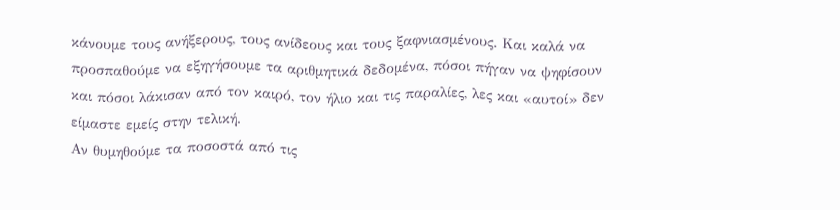κάνουμε τους ανήξερους, τους ανίδεους και τους ξαφνιασμένους. Και καλά να προσπαθούμε να εξηγήσουμε τα αριθμητικά δεδομένα, πόσοι πήγαν να ψηφίσουν και πόσοι λάκισαν από τον καιρό, τον ήλιο και τις παραλίες, λες και «αυτοί» δεν είμαστε εμείς στην τελική.
Αν θυμηθούμε τα ποσοστά από τις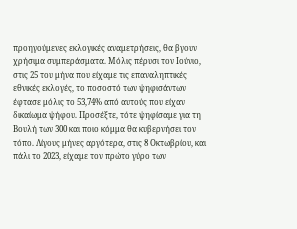προηγούμενες εκλογικές αναμετρήσεις, θα βγουν χρήσιμα συμπεράσματα. Μόλις πέρυσι τον Ιούνιο, στις 25 του μήνα που είχαμε τις επαναληπτικές εθνικές εκλογές, το ποσοστό των ψηφισάντων έφτασε μόλις το 53,74% από αυτούς που είχαν δικαίωμα ψήφου. Προσέξτε, τότε ψηφίσαμε για τη Βουλή των 300 και ποιο κόμμα θα κυβερνήσει τον τόπο. Λίγους μήνες αργότερα, στις 8 Οκτωβρίου, και πάλι το 2023, είχαμε τον πρώτο γύρο των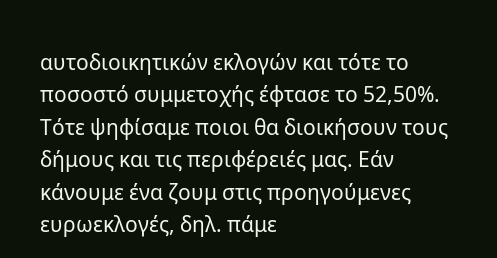αυτοδιοικητικών εκλογών και τότε το ποσοστό συμμετοχής έφτασε το 52,50%. Τότε ψηφίσαμε ποιοι θα διοικήσουν τους δήμους και τις περιφέρειές μας. Εάν κάνουμε ένα ζουμ στις προηγούμενες ευρωεκλογές, δηλ. πάμε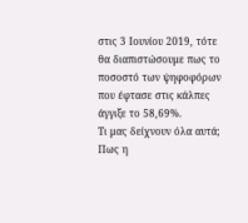στις 3 Ιουνίου 2019, τότε θα διαπιστώσουμε πως το ποσοστό των ψηφοφόρων που έφτασε στις κάλπες άγγιξε το 58,69%.
Τι μας δείχνουν όλα αυτά; Πως η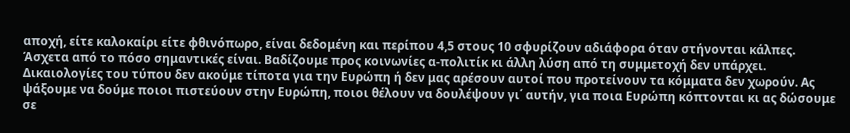αποχή, είτε καλοκαίρι είτε φθινόπωρο, είναι δεδομένη και περίπου 4,5 στους 10 σφυρίζουν αδιάφορα όταν στήνονται κάλπες. Άσχετα από το πόσο σημαντικές είναι. Βαδίζουμε προς κοινωνίες α-πολιτίκ κι άλλη λύση από τη συμμετοχή δεν υπάρχει.
Δικαιολογίες του τύπου δεν ακούμε τίποτα για την Ευρώπη ή δεν μας αρέσουν αυτοί που προτείνουν τα κόμματα δεν χωρούν. Ας ψάξουμε να δούμε ποιοι πιστεύουν στην Ευρώπη, ποιοι θέλουν να δουλέψουν γι΄ αυτήν, για ποια Ευρώπη κόπτονται κι ας δώσουμε σε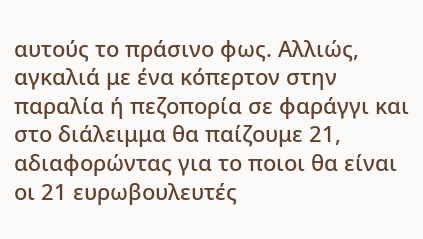αυτούς το πράσινο φως. Αλλιώς, αγκαλιά με ένα κόπερτον στην παραλία ή πεζοπορία σε φαράγγι και στο διάλειμμα θα παίζουμε 21, αδιαφορώντας για το ποιοι θα είναι οι 21 ευρωβουλευτές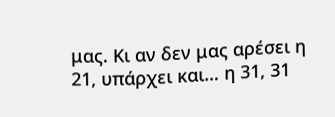μας. Κι αν δεν μας αρέσει η 21, υπάρχει και… η 31, 31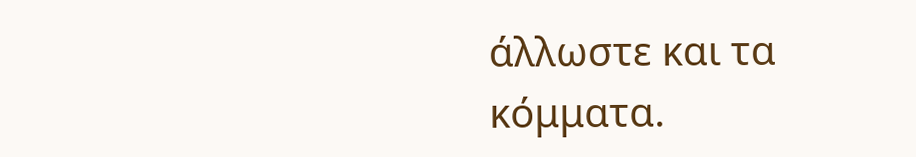άλλωστε και τα κόμματα.